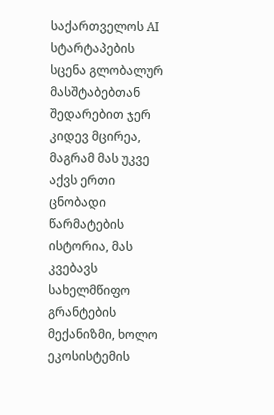საქართველოს AI სტარტაპების სცენა გლობალურ მასშტაბებთან შედარებით ჯერ კიდევ მცირეა, მაგრამ მას უკვე აქვს ერთი ცნობადი წარმატების ისტორია, მას კვებავს სახელმწიფო გრანტების მექანიზმი, ხოლო ეკოსისტემის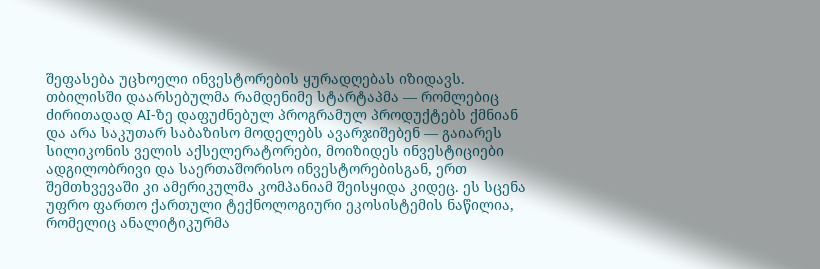შეფასება უცხოელი ინვესტორების ყურადღებას იზიდავს. თბილისში დაარსებულმა რამდენიმე სტარტაპმა — რომლებიც ძირითადად AI-ზე დაფუძნებულ პროგრამულ პროდუქტებს ქმნიან და არა საკუთარ საბაზისო მოდელებს ავარჯიშებენ — გაიარეს სილიკონის ველის აქსელერატორები, მოიზიდეს ინვესტიციები ადგილობრივი და საერთაშორისო ინვესტორებისგან, ერთ შემთხვევაში კი ამერიკულმა კომპანიამ შეისყიდა კიდეც. ეს სცენა უფრო ფართო ქართული ტექნოლოგიური ეკოსისტემის ნაწილია, რომელიც ანალიტიკურმა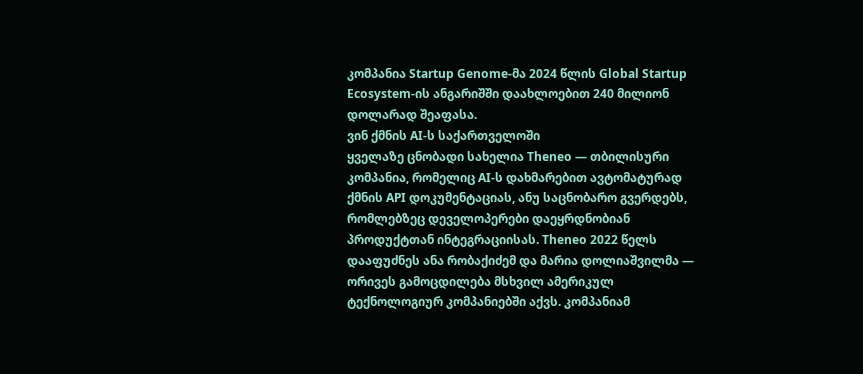კომპანია Startup Genome-მა 2024 წლის Global Startup Ecosystem-ის ანგარიშში დაახლოებით 240 მილიონ დოლარად შეაფასა.
ვინ ქმნის AI-ს საქართველოში
ყველაზე ცნობადი სახელია Theneo — თბილისური კომპანია, რომელიც AI-ს დახმარებით ავტომატურად ქმნის API დოკუმენტაციას, ანუ საცნობარო გვერდებს, რომლებზეც დეველოპერები დაეყრდნობიან პროდუქტთან ინტეგრაციისას. Theneo 2022 წელს დააფუძნეს ანა რობაქიძემ და მარია დოლიაშვილმა — ორივეს გამოცდილება მსხვილ ამერიკულ ტექნოლოგიურ კომპანიებში აქვს. კომპანიამ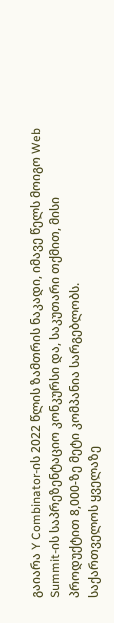გაიარა Y Combinator-ის 2022 წლის ზამთრის ნაკადი, იმავე წელს მოიგო Web Summit-ის საპრეზენტაციო კონკურსი და, საკუთარი თქმით, მისი პროდუქტით 8,000-ზე მეტი კომპანია სარგებლობს.
საქართველოს ყველაზე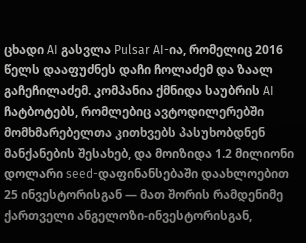ცხადი AI გასვლა Pulsar AI-ია, რომელიც 2016 წელს დააფუძნეს დაჩი ჩოლაძემ და ზაალ გაჩეჩილაძემ. კომპანია ქმნიდა საუბრის AI ჩატბოტებს, რომლებიც ავტოდილერებში მომხმარებელთა კითხვებს პასუხობდნენ მანქანების შესახებ, და მოიზიდა 1.2 მილიონი დოლარი seed-დაფინანსებაში დაახლოებით 25 ინვესტორისგან — მათ შორის რამდენიმე ქართველი ანგელოზი-ინვესტორისგან,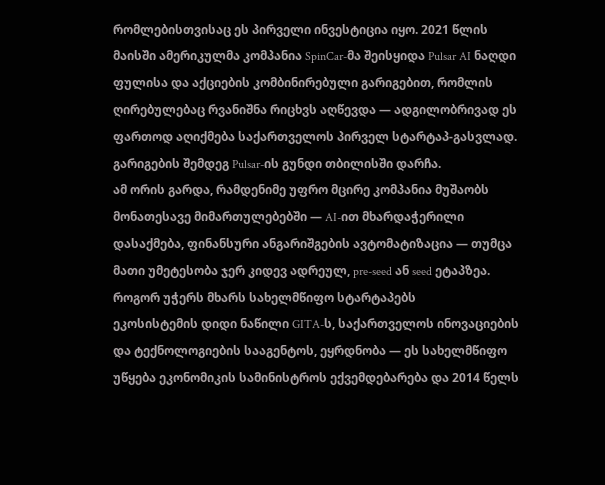რომლებისთვისაც ეს პირველი ინვესტიცია იყო. 2021 წლის მაისში ამერიკულმა კომპანია SpinCar-მა შეისყიდა Pulsar AI ნაღდი ფულისა და აქციების კომბინირებული გარიგებით, რომლის ღირებულებაც რვანიშნა რიცხვს აღწევდა — ადგილობრივად ეს ფართოდ აღიქმება საქართველოს პირველ სტარტაპ-გასვლად. გარიგების შემდეგ Pulsar-ის გუნდი თბილისში დარჩა.
ამ ორის გარდა, რამდენიმე უფრო მცირე კომპანია მუშაობს მონათესავე მიმართულებებში — AI-ით მხარდაჭერილი დასაქმება, ფინანსური ანგარიშგების ავტომატიზაცია — თუმცა მათი უმეტესობა ჯერ კიდევ ადრეულ, pre-seed ან seed ეტაპზეა.
როგორ უჭერს მხარს სახელმწიფო სტარტაპებს
ეკოსისტემის დიდი ნაწილი GITA-ს, საქართველოს ინოვაციების და ტექნოლოგიების სააგენტოს, ეყრდნობა — ეს სახელმწიფო უწყება ეკონომიკის სამინისტროს ექვემდებარება და 2014 წელს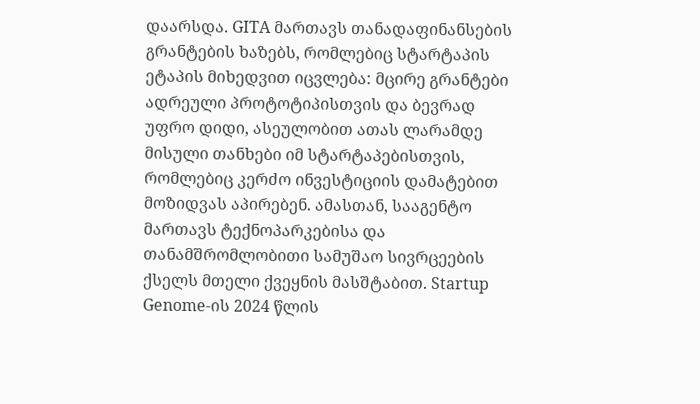დაარსდა. GITA მართავს თანადაფინანსების გრანტების ხაზებს, რომლებიც სტარტაპის ეტაპის მიხედვით იცვლება: მცირე გრანტები ადრეული პროტოტიპისთვის და ბევრად უფრო დიდი, ასეულობით ათას ლარამდე მისული თანხები იმ სტარტაპებისთვის, რომლებიც კერძო ინვესტიციის დამატებით მოზიდვას აპირებენ. ამასთან, სააგენტო მართავს ტექნოპარკებისა და თანამშრომლობითი სამუშაო სივრცეების ქსელს მთელი ქვეყნის მასშტაბით. Startup Genome-ის 2024 წლის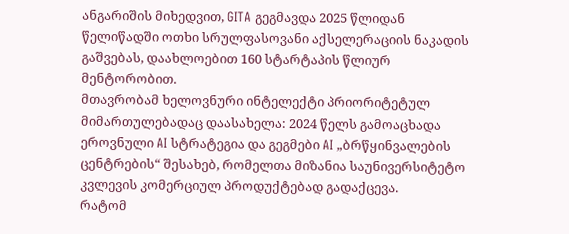ანგარიშის მიხედვით, GITA გეგმავდა 2025 წლიდან წელიწადში ოთხი სრულფასოვანი აქსელერაციის ნაკადის გაშვებას, დაახლოებით 160 სტარტაპის წლიურ მენტორობით.
მთავრობამ ხელოვნური ინტელექტი პრიორიტეტულ მიმართულებადაც დაასახელა: 2024 წელს გამოაცხადა ეროვნული AI სტრატეგია და გეგმები AI „ბრწყინვალების ცენტრების“ შესახებ, რომელთა მიზანია საუნივერსიტეტო კვლევის კომერციულ პროდუქტებად გადაქცევა.
რატომ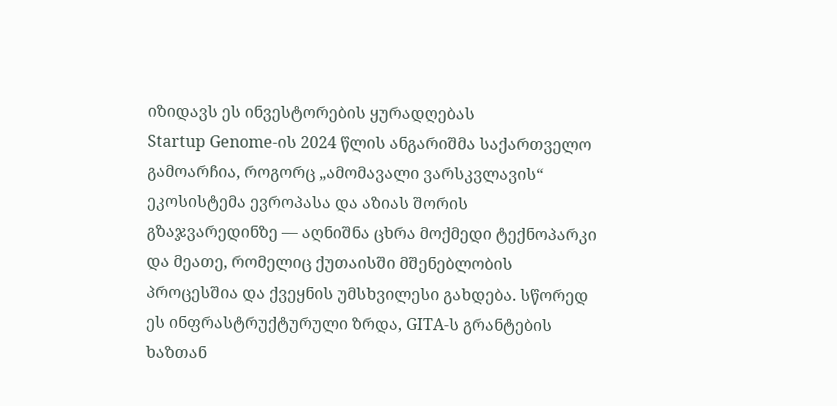იზიდავს ეს ინვესტორების ყურადღებას
Startup Genome-ის 2024 წლის ანგარიშმა საქართველო გამოარჩია, როგორც „ამომავალი ვარსკვლავის“ ეკოსისტემა ევროპასა და აზიას შორის გზაჯვარედინზე — აღნიშნა ცხრა მოქმედი ტექნოპარკი და მეათე, რომელიც ქუთაისში მშენებლობის პროცესშია და ქვეყნის უმსხვილესი გახდება. სწორედ ეს ინფრასტრუქტურული ზრდა, GITA-ს გრანტების ხაზთან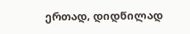ერთად, დიდწილად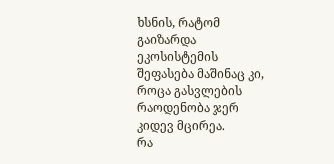ხსნის, რატომ გაიზარდა ეკოსისტემის შეფასება მაშინაც კი, როცა გასვლების რაოდენობა ჯერ კიდევ მცირეა.
რა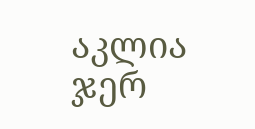აკლია ჯერ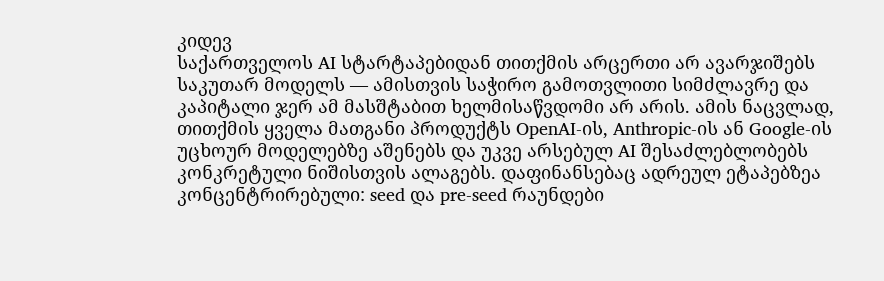კიდევ
საქართველოს AI სტარტაპებიდან თითქმის არცერთი არ ავარჯიშებს საკუთარ მოდელს — ამისთვის საჭირო გამოთვლითი სიმძლავრე და კაპიტალი ჯერ ამ მასშტაბით ხელმისაწვდომი არ არის. ამის ნაცვლად, თითქმის ყველა მათგანი პროდუქტს OpenAI-ის, Anthropic-ის ან Google-ის უცხოურ მოდელებზე აშენებს და უკვე არსებულ AI შესაძლებლობებს კონკრეტული ნიშისთვის ალაგებს. დაფინანსებაც ადრეულ ეტაპებზეა კონცენტრირებული: seed და pre-seed რაუნდები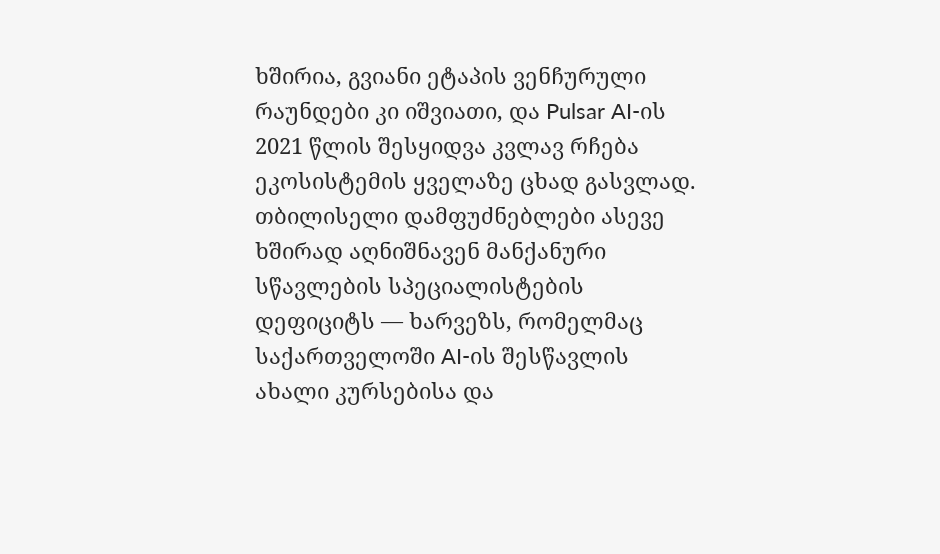ხშირია, გვიანი ეტაპის ვენჩურული რაუნდები კი იშვიათი, და Pulsar AI-ის 2021 წლის შესყიდვა კვლავ რჩება ეკოსისტემის ყველაზე ცხად გასვლად. თბილისელი დამფუძნებლები ასევე ხშირად აღნიშნავენ მანქანური სწავლების სპეციალისტების დეფიციტს — ხარვეზს, რომელმაც საქართველოში AI-ის შესწავლის ახალი კურსებისა და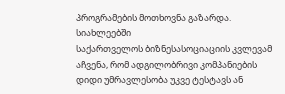პროგრამების მოთხოვნა გაზარდა.
სიახლეებში
საქართველოს ბიზნესასოციაციის კვლევამ აჩვენა, რომ ადგილობრივი კომპანიების დიდი უმრავლესობა უკვე ტესტავს ან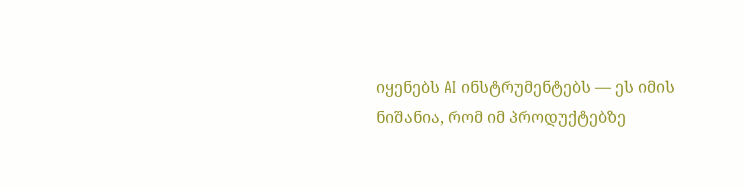იყენებს AI ინსტრუმენტებს — ეს იმის ნიშანია, რომ იმ პროდუქტებზე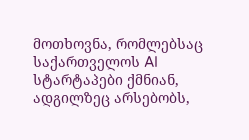მოთხოვნა, რომლებსაც საქართველოს AI სტარტაპები ქმნიან, ადგილზეც არსებობს,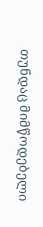თუნდაც მიმწოდებელი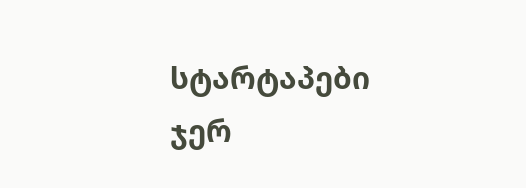სტარტაპები ჯერ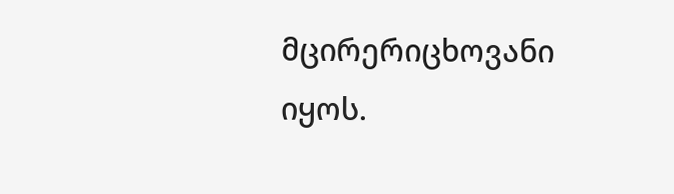მცირერიცხოვანი იყოს.